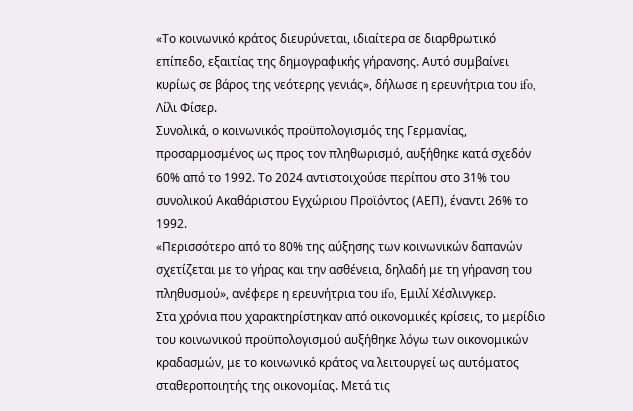«Το κοινωνικό κράτος διευρύνεται, ιδιαίτερα σε διαρθρωτικό επίπεδο, εξαιτίας της δημογραφικής γήρανσης. Αυτό συμβαίνει κυρίως σε βάρος της νεότερης γενιάς», δήλωσε η ερευνήτρια του ifo, Λίλι Φίσερ.
Συνολικά, ο κοινωνικός προϋπολογισμός της Γερμανίας, προσαρμοσμένος ως προς τον πληθωρισμό, αυξήθηκε κατά σχεδόν 60% από το 1992. Το 2024 αντιστοιχούσε περίπου στο 31% του συνολικού Ακαθάριστου Εγχώριου Προϊόντος (ΑΕΠ), έναντι 26% το 1992.
«Περισσότερο από το 80% της αύξησης των κοινωνικών δαπανών σχετίζεται με το γήρας και την ασθένεια, δηλαδή με τη γήρανση του πληθυσμού», ανέφερε η ερευνήτρια του ifo, Εμιλί Χέσλινγκερ.
Στα χρόνια που χαρακτηρίστηκαν από οικονομικές κρίσεις, το μερίδιο του κοινωνικού προϋπολογισμού αυξήθηκε λόγω των οικονομικών κραδασμών, με το κοινωνικό κράτος να λειτουργεί ως αυτόματος σταθεροποιητής της οικονομίας. Μετά τις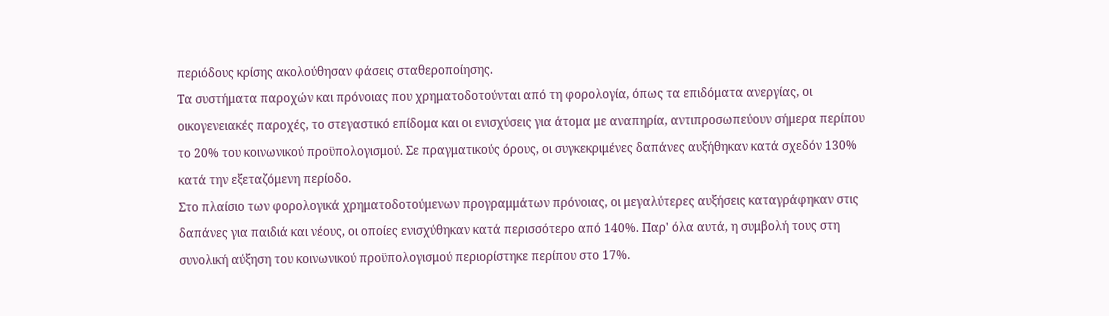περιόδους κρίσης ακολούθησαν φάσεις σταθεροποίησης.
Τα συστήματα παροχών και πρόνοιας που χρηματοδοτούνται από τη φορολογία, όπως τα επιδόματα ανεργίας, οι οικογενειακές παροχές, το στεγαστικό επίδομα και οι ενισχύσεις για άτομα με αναπηρία, αντιπροσωπεύουν σήμερα περίπου το 20% του κοινωνικού προϋπολογισμού. Σε πραγματικούς όρους, οι συγκεκριμένες δαπάνες αυξήθηκαν κατά σχεδόν 130% κατά την εξεταζόμενη περίοδο.
Στο πλαίσιο των φορολογικά χρηματοδοτούμενων προγραμμάτων πρόνοιας, οι μεγαλύτερες αυξήσεις καταγράφηκαν στις δαπάνες για παιδιά και νέους, οι οποίες ενισχύθηκαν κατά περισσότερο από 140%. Παρ' όλα αυτά, η συμβολή τους στη συνολική αύξηση του κοινωνικού προϋπολογισμού περιορίστηκε περίπου στο 17%.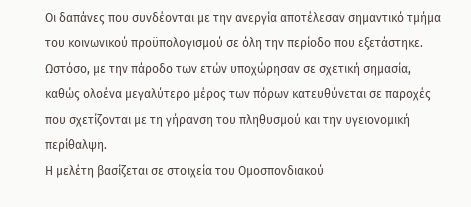Οι δαπάνες που συνδέονται με την ανεργία αποτέλεσαν σημαντικό τμήμα του κοινωνικού προϋπολογισμού σε όλη την περίοδο που εξετάστηκε. Ωστόσο, με την πάροδο των ετών υποχώρησαν σε σχετική σημασία, καθώς ολοένα μεγαλύτερο μέρος των πόρων κατευθύνεται σε παροχές που σχετίζονται με τη γήρανση του πληθυσμού και την υγειονομική περίθαλψη.
Η μελέτη βασίζεται σε στοιχεία του Ομοσπονδιακού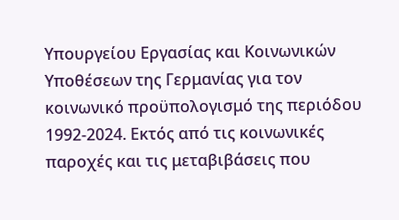Υπουργείου Εργασίας και Κοινωνικών Υποθέσεων της Γερμανίας για τον κοινωνικό προϋπολογισμό της περιόδου 1992-2024. Εκτός από τις κοινωνικές παροχές και τις μεταβιβάσεις που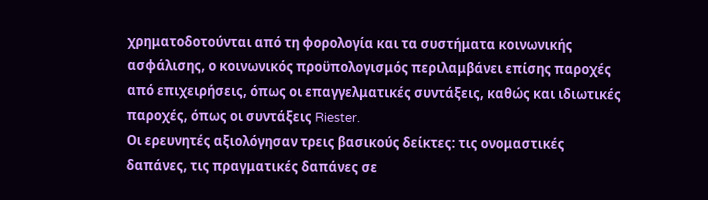χρηματοδοτούνται από τη φορολογία και τα συστήματα κοινωνικής ασφάλισης, ο κοινωνικός προϋπολογισμός περιλαμβάνει επίσης παροχές από επιχειρήσεις, όπως οι επαγγελματικές συντάξεις, καθώς και ιδιωτικές παροχές, όπως οι συντάξεις Riester.
Οι ερευνητές αξιολόγησαν τρεις βασικούς δείκτες: τις ονομαστικές δαπάνες, τις πραγματικές δαπάνες σε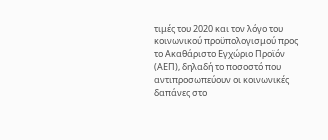τιμές του 2020 και τον λόγο του κοινωνικού προϋπολογισμού προς το Ακαθάριστο Εγχώριο Προϊόν (ΑΕΠ), δηλαδή το ποσοστό που αντιπροσωπεύουν οι κοινωνικές δαπάνες στο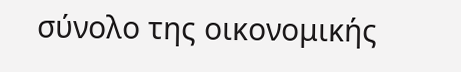σύνολο της οικονομικής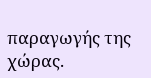παραγωγής της χώρας.